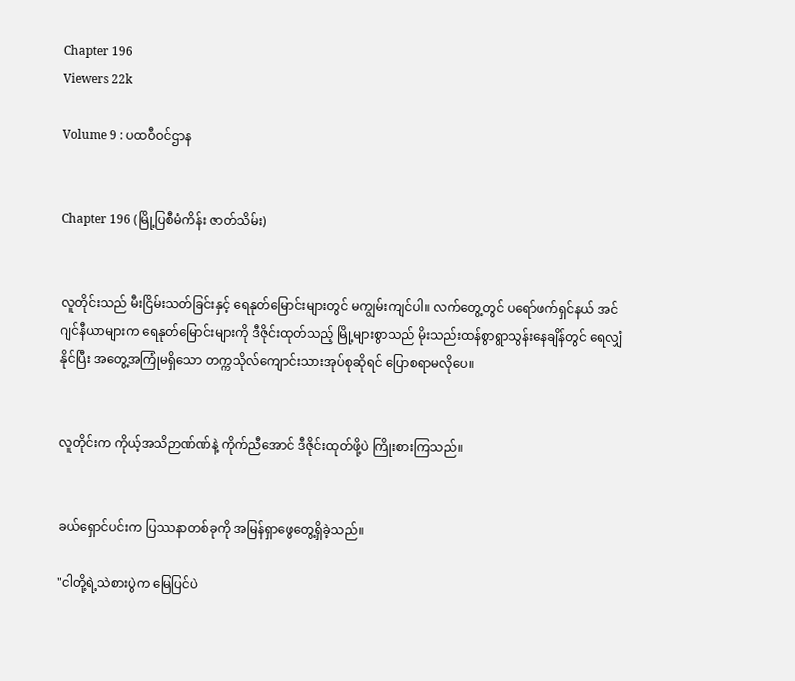Chapter 196
Viewers 22k

Volume 9 : ပထဝီဝင်ဌာန


Chapter 196 (မြို့ပြစီမံကိန်း ဇာတ်သိမ်း)


လူတိုင်းသည် မီးငြိမ်းသတ်ခြင်းနှင့် ရေနုတ်မြောင်းများတွင် မကျွမ်းကျင်ပါ။ လက်တွေ့တွင် ပရော်ဖက်ရှင်နယ် အင်ဂျင်နီယာများက ရေနုတ်မြောင်းများကို ဒီဇိုင်းထုတ်သည့် မြို့များစွာသည် မိုးသည်းထန်စွာရွာသွန်းနေချိန်တွင် ရေလျှံနိုင်ပြီး အတွေ့အကြုံမရှိသော တက္ကသိုလ်ကျောင်းသားအုပ်စုဆိုရင် ပြောစရာမလိုပေ။


လူတိုင်းက ကိုယ့်အသိဉာဏ်ဏ်နဲ့ ကိုက်ညီအောင် ဒီဇိုင်းထုတ်ဖို့ပဲ ကြိုးစားကြသည်။


ခယ်ရှောင်ပင်းက ပြဿနာတစ်ခုကို အမြန်ရှာဖွေတွေ့ရှိခဲ့သည်။

"ငါတို့ရဲ့သဲစားပွဲက မြေပြင်ပဲ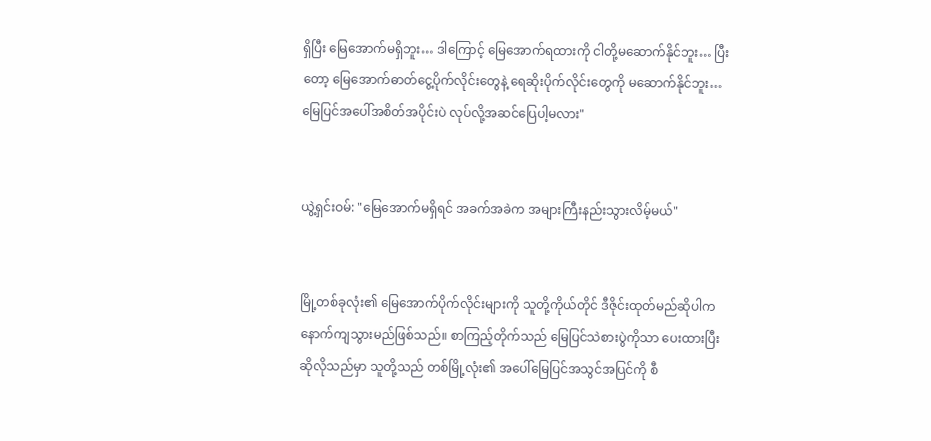ရှိပြီး မြေအောက်မရှိဘူး… ဒါကြောင့် မြေအောက်ရထားကို ငါတို့မဆောက်နိုင်ဘူး… ပြီးတော့ မြေအောက်ဓာတ်ငွေ့ပိုက်လိုင်းတွေနဲ့ ရေဆိုးပိုက်လိုင်းတွေကို မဆောက်နိုင်ဘူး… မြေပြင်အပေါ်အစိတ်အပိုင်းပဲ လုပ်လို့အဆင်ပြေပါ့မလား"


ယွဲ့ရှင်းဝမ်: "မြေအောက်မရှိရင် အခက်အခဲက အများကြီးနည်းသွားလိမ့်မယ်"


မြို့တစ်ခုလုံး၏ မြေအောက်ပိုက်လိုင်းများကို သူတို့ကိုယ်တိုင် ဒီဇိုင်းထုတ်မည်ဆိုပါက နောက်ကျသွားမည်ဖြစ်သည်။ စာကြည့်တိုက်သည် မြေပြင်သဲစားပွဲကိုသာ ပေးထားပြီး ဆိုလိုသည်မှာ သူတို့သည် တစ်မြို့လုံး၏ အပေါ်မြေပြင်အသွင်အပြင်ကို စီ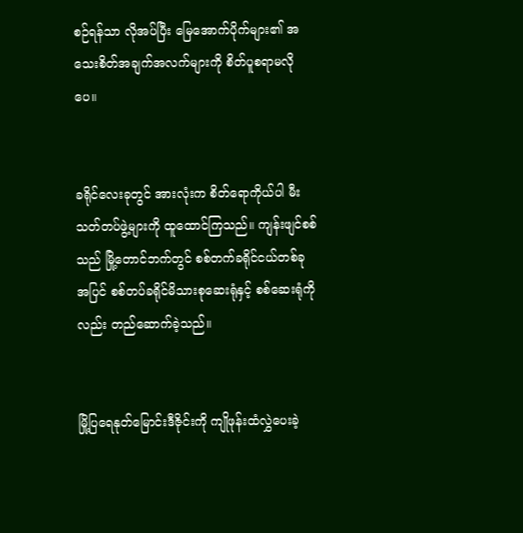စဉ်ရန်သာ လိုအပ်ပြီး မြေအောက်ပိုက်များ၏ အသေးစိတ်အချက်အလက်များကို စိတ်ပူစရာမလိုပေ။


ခရိုင်လေးခုတွင် အားလုံးက စိတ်ရောကိုယ်ပါ မီးသတ်တပ်ဖွဲ့များကို ထူထောင်ကြသည်။ ကျန်းဖျင်စစ်သည် မြို့တောင်ဘက်တွင် စစ်တက်ခရိုင်ငယ်တစ်ခုအပြင် စစ်တပ်ခရိုင်မိသားစုဆေးရုံနှင့် စစ်ဆေးရုံကိုလည်း တည်ဆောက်ခဲ့သည်။


မြို့ပြရေနုတ်မြောင်းဒီဇိုင်းကို ကျိုဖုန်းထံလွှဲပေးခဲ့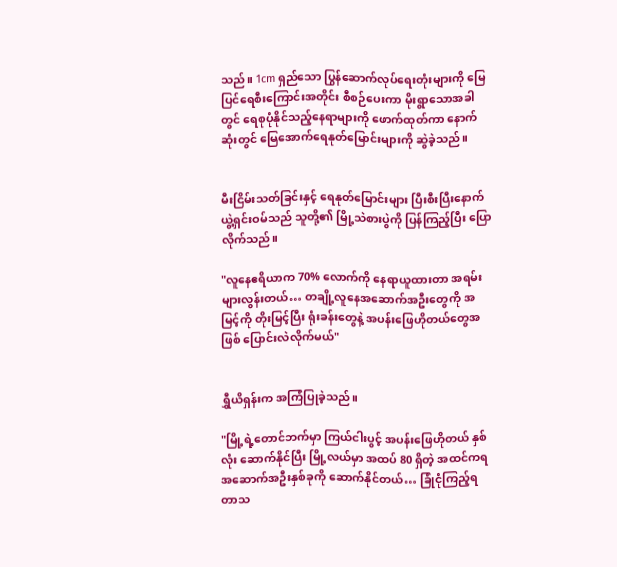သည်။ 1cm ရှည်သော ပြွန်ဆောက်လုပ်ရေးတုံးများကို မြေပြင်ရေစီးကြောင်းအတိုင်း စီစဉ်ပေးကာ မိုးရွာသောအခါတွင် ရေစုပုံနိုင်သည့်နေရာများကို ဖောက်ထုတ်ကာ နောက်ဆုံးတွင် မြေအောက်ရေနုတ်မြောင်းများကို ဆွဲခဲ့သည်။


မီးငြိမ်းသတ်ခြင်းနှင့် ရေနုတ်မြောင်းများ ပြီးစီးပြီးနောက် ယွဲ့ရှင်းဝမ်သည် သူတို့၏ မြို့သဲစားပွဲကို ပြန်ကြည့်ပြီး ပြောလိုက်သည်။

"လူနေဧရိယာက 70% လောက်ကို နေရာယူထားတာ အရမ်းများလွန်းတယ်… တချို့လူနေအဆောက်အဦးတွေကို အမြင့်ကို တိုးမြင့်ပြီး ရုံးခန်းတွေနဲ့ အပန်းဖြေဟိုတယ်တွေအဖြစ် ပြောင်းလဲလိုက်မယ်"


ရွှီယိရှန်းက အကြံပြုခဲ့သည်။

"မြို့ရဲ့တောင်ဘက်မှာ ကြယ်ငါးပွင့် အပန်းဖြေဟိုတယ် နှစ်လုံး ဆောက်နိုင်ပြီး မြို့လယ်မှာ အထပ် 80 ရှိတဲ့ အထင်ကရ အဆောက်အဦးနှစ်ခုကို ဆောက်နိုင်တယ်… ခြုံငုံကြည့်ရတာသ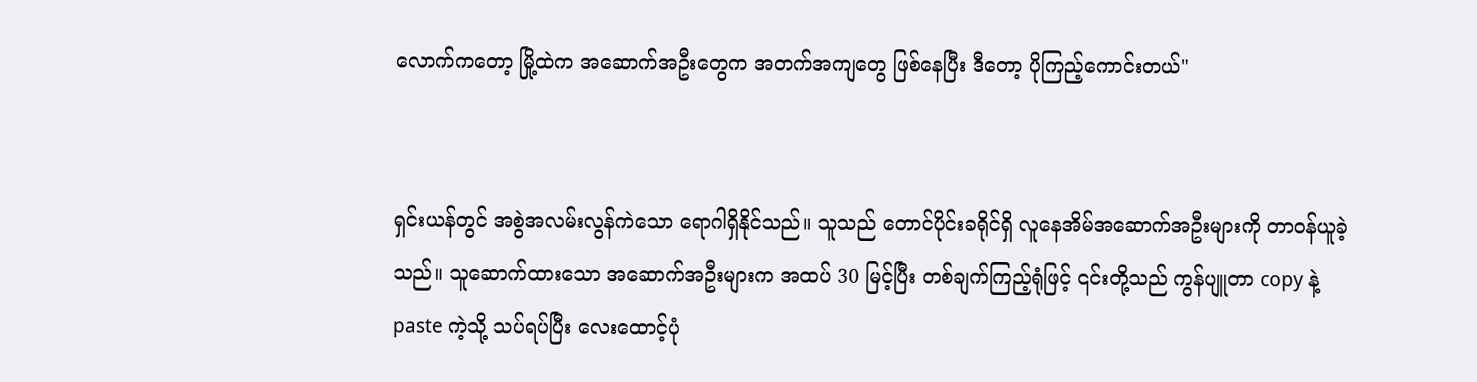လောက်ကတော့ မြို့ထဲက အဆောက်အဦးတွေက အတက်အကျတွေ ဖြစ်နေပြီး ဒီတော့ ပိုကြည့်ကောင်းတယ်"


ရှင်းယန်တွင် အစွဲအလမ်းလွန်ကဲသော ရောဂါရှိနိုင်သည်။ သူသည် တောင်ပိုင်းခရိုင်ရှိ လူနေအိမ်အဆောက်အဦးများကို တာဝန်ယူခဲ့သည်။ သူဆောက်ထားသော အဆောက်အဦးများက အထပ် 30 မြင့်ပြီး တစ်ချက်ကြည့်ရုံဖြင့် ၎င်းတို့သည် ကွန်ပျူတာ copy နဲ့ paste ကဲ့သို့ သပ်ရပ်ပြီး လေးထောင့်ပုံ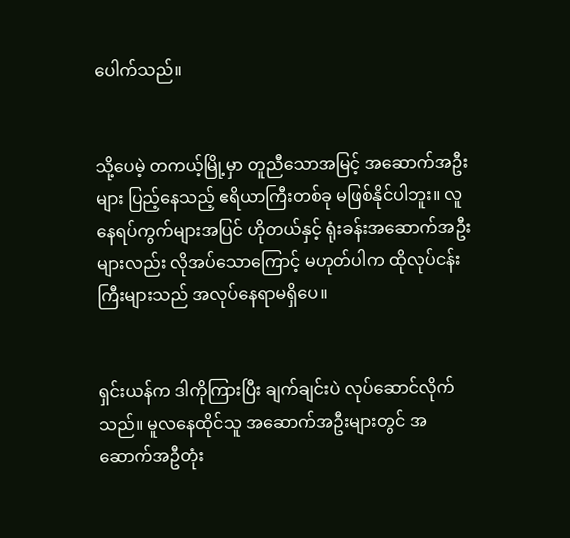ပေါက်သည်။


သို့ပေမဲ့ တကယ့်မြို့မှာ တူညီသောအမြင့် အဆောက်အဦးများ ပြည့်နေသည့် ဧရိယာကြီးတစ်ခု မဖြစ်နိုင်ပါဘူး။ လူနေရပ်ကွက်များအပြင် ဟိုတယ်နှင့် ရုံးခန်းအဆောက်အဦးများလည်း လိုအပ်သောကြောင့် မဟုတ်ပါက ထိုလုပ်ငန်းကြီးများသည် အလုပ်နေရာမရှိပေ။


ရှင်းယန်က ဒါကိုကြားပြီး ချက်ချင်းပဲ လုပ်ဆောင်လိုက်သည်။ မူလနေထိုင်သူ အဆောက်အဦးများတွင် အဆောက်အဦတုံး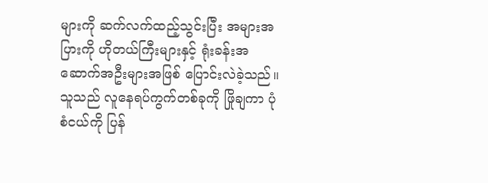များကို ဆက်လက်ထည့်သွင်းပြီး အများအပြားကို ဟိုတယ်ကြီးများနှင့် ရုံးခန်းအဆောက်အဦးများအဖြစ် ပြောင်းလဲခဲ့သည်။ သူသည် လူနေရပ်ကွက်တစ်ခုကို ဖြိုချကာ ပုံစံငယ်ကို ပြန်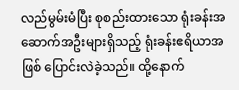လည်မွမ်းမံပြီး စုစည်းထားသော ရုံးခန်းအဆောက်အဦးများရှိသည့် ရုံးခန်းဧရိယာအဖြစ် ပြောင်းလဲခဲ့သည်။ ထို့နောက်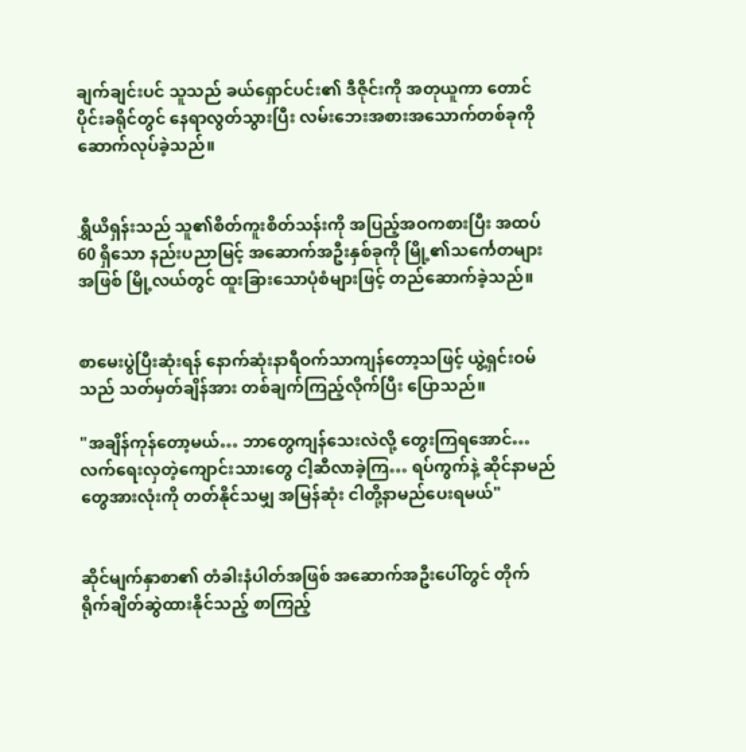ချက်ချင်းပင် သူသည် ခယ်ရှောင်ပင်း၏ ဒီဇိုင်းကို အတုယူကာ တောင်ပိုင်းခရိုင်တွင် နေရာလွတ်သွားပြီး လမ်းဘေးအစားအသောက်တစ်ခုကို ဆောက်လုပ်ခဲ့သည်။


ရွှီယိရှန်းသည် သူ၏စိတ်ကူးစိတ်သန်းကို အပြည့်အဝကစားပြီး အထပ် 60 ရှိသော နည်းပညာမြင့် အဆောက်အဦးနှစ်ခုကို မြို့၏သင်္ကေတများအဖြစ် မြို့လယ်တွင် ထူးခြားသောပုံစံများဖြင့် တည်ဆောက်ခဲ့သည်။


စာမေးပွဲပြီးဆုံးရန် နောက်ဆုံးနာရီဝက်သာကျန်တော့သဖြင့် ယွဲ့ရှင်းဝမ်သည် သတ်မှတ်ချိန်အား တစ်ချက်ကြည့်လိုက်ပြီး ပြောသည်။

"အချိန်ကုန်တော့မယ်… ဘာတွေကျန်သေးလဲလို့ တွေးကြရအောင်… လက်ရေးလှတဲ့ကျောင်းသားတွေ ငါ့ဆီလာခဲ့ကြ… ရပ်ကွက်နဲ့ ဆိုင်နာမည်တွေအားလုံးကို တတ်နိုင်သမျှ အမြန်ဆုံး ငါတို့နာမည်ပေးရမယ်"


ဆိုင်မျက်နှာစာ၏ တံခါးနံပါတ်အဖြစ် အဆောက်အဦးပေါ်တွင် တိုက်ရိုက်ချိတ်ဆွဲထားနိုင်သည့် စာကြည့်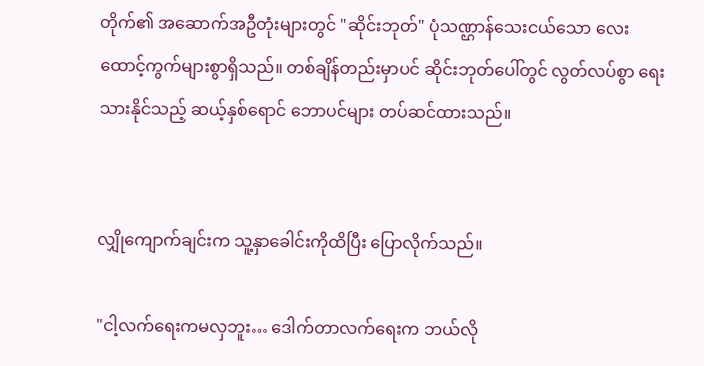တိုက်၏ အဆောက်အဦတုံးများတွင် "ဆိုင်းဘုတ်" ပုံသဏ္ဌာန်သေးငယ်သော လေးထောင့်ကွက်များစွာရှိသည်။ တစ်ချိန်တည်းမှာပင် ဆိုင်းဘုတ်ပေါ်တွင် လွတ်လပ်စွာ ရေးသားနိုင်သည့် ဆယ့်နှစ်ရောင် ဘောပင်များ တပ်ဆင်ထားသည်။


လျှိုကျောက်ချင်းက သူ့နှာခေါင်းကိုထိပြီး ပြောလိုက်သည်။

"ငါ့လက်ရေးကမလှဘူး… ဒေါက်တာလက်ရေးက ဘယ်လို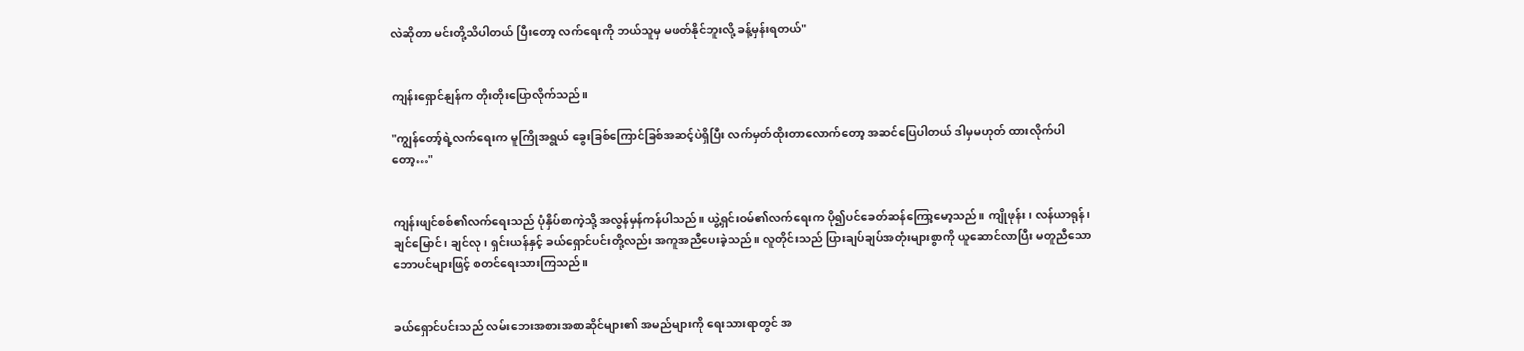လဲဆိုတာ မင်းတို့သိပါတယ် ပြီးတော့ လက်ရေးကို ဘယ်သူမှ မဖတ်နိုင်ဘူးလို့ ခန့်မှန်းရတယ်"


ကျန်းရှောင်နျန်က တိုးတိုးပြောလိုက်သည်။

"ကျွန်တော့်ရဲ့လက်ရေးက မူကြိုအရွယ် ခွေးခြစ်ကြောင်ခြစ်အဆင့်ပဲရှိပြီး လက်မှတ်ထိုးတာလောက်တော့ အဆင်ပြေပါတယ် ဒါမှမဟုတ် ထားလိုက်ပါတော့…"


ကျန်းဖျင်စစ်၏လက်ရေးသည် ပုံနှိပ်စာကဲ့သို့ အလွန်မှန်ကန်ပါသည်။ ယွဲ့ရှင်းဝမ်၏လက်ရေးက ပို၍ပင်ခေတ်ဆန်ကြော့မော့သည်။ ကျိုဖုန်း၊ လန်ယာရုန်၊ ချင်မြောင်၊ ချင်လု၊ ရှင်းယန်နှင့် ခယ်ရှောင်ပင်းတို့လည်း အကူအညီပေးခဲ့သည်။ လူတိုင်းသည် ပြားချပ်ချပ်အတုံးများစွာကို ယူဆောင်လာပြီး မတူညီသောဘောပင်များဖြင့် စတင်ရေးသားကြသည်။


ခယ်ရှောင်ပင်းသည် လမ်းဘေးအစားအစာဆိုင်များ၏ အမည်များကို ရေးသားရာတွင် အ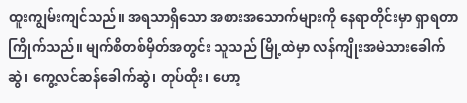ထူးကျွမ်းကျင်သည်။ အရသာရှိသော အစားအသောက်များကို နေရာတိုင်းမှာ ရှာရတာ ကြိုက်သည်။ မျက်စိတစ်မှိတ်အတွင်း သူသည် မြို့ထဲမှာ လန်ကျိုးအမဲသားခေါက်ဆွဲ၊ ကွေ့လင်ဆန်ခေါက်ဆွဲ၊ တုပ်ထိုး၊ ဟော့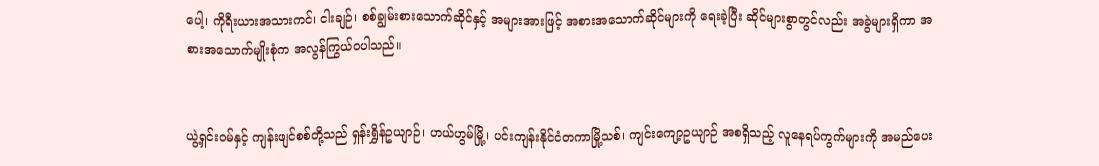ပေါ့၊ ကိုရီးယားအသားကင်၊ ငါးချဉ်၊ စစ်ချွမ်းစားသောက်ဆိုင်နှင့် အများအားဖြင့် အစားအသောက်ဆိုင်များကို ရေးခဲ့ပြီး ဆိုင်များစွာတွင်လည်း အခွဲများရှိကာ အစားအသောက်မျိုးစုံက အလွန်ကြွယ်ဝပါသည်။


ယွဲ့ရှင်းဝမ်နှင့် ကျန်းဖျင်စစ်တို့သည် ရှန်းရွှိန်ဥယျာဉ်၊ ဟယ်ဟွမ်မြို့၊ ပင်းကျန်းနိုင်ငံတကာမြို့သစ်၊ ကျင်းကျော့ဥယျာဉ် အစရှိသည့် လူနေရပ်ကွက်များကို အမည်ပေး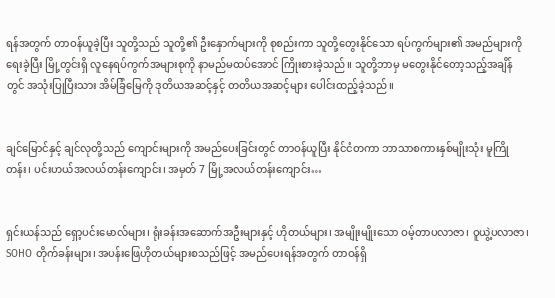ရန်အတွက် တာဝန်ယူခဲ့ပြီး သူတို့သည် သူတို့၏ ဦးနှောက်များကို စုစည်းကာ သူတို့တွေးနိုင်သော ရပ်ကွက်များ၏ အမည်များကို ရေးခဲ့ပြီး မြို့တွင်းရှိ လူနေရပ်ကွက်အများစုကို နာမည်မထပ်အောင် ကြိုးစားခဲ့သည်။ သူတို့ဘာမှ မတွေးနိုင်တော့သည့်အချိန်တွင် အသုံးပြုပြီးသား အိမ်ခြံမြေကို ဒုတိယအဆင့်နှင့် တတိယအဆင့်များ ပေါင်းထည့်ခဲ့သည်။


ချင်မြောင်နှင့် ချင်လုတို့သည် ကျောင်းများကို အမည်ပေးခြင်းတွင် တာဝန်ယူပြီး နိုင်ငံတကာ ဘာသာစကားနှစ်မျိုးသုံး မူကြိုတန်း၊ ပင်းဟယ်အလယ်တန်းကျောင်း၊ အမှတ် 7 မြို့အလယ်တန်းကျောင်း…


ရှင်းယန်သည် ရှော့ပင်းမောလ်များ၊ ရုံးခန်းအဆောက်အဦးများနှင့် ဟိုတယ်များ၊ အမျိုးမျိုးသော ဝမ့်တာပလာဇာ၊ ဝူယွဲ့ပလာဇာ၊ SOHO တိုက်ခန်းများ၊ အပန်းဖြေဟိုတယ်များစသည်ဖြင့် အမည်ပေးရန်အတွက် တာဝန်ရှိ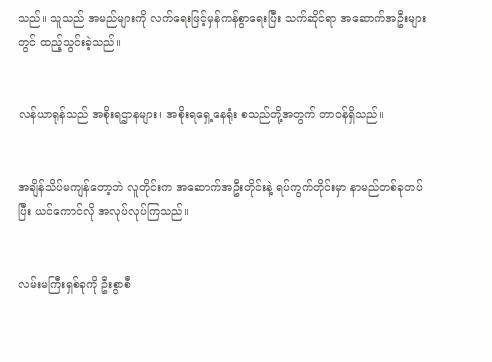သည်။ သူသည် အမည်များကို လက်ရေးဖြင့်မှန်ကန်စွာရေးပြီး သက်ဆိုင်ရာ အဆောက်အဦးများတွင် ထည့်သွင်းခဲ့သည်။


လန်ယာရုန်သည် အစိုးရဌာနများ၊ အစိုးရရှေ့နေရုံး စသည်တို့အတွက် တာဝန်ရှိသည်။


အချိန်သိပ်မကျန်တော့ဘဲ လူတိုင်းက အဆောက်အဦးတိုင်းနဲ့ ရပ်ကွက်တိုင်းမှာ နာမည်တစ်ခုတပ်ပြီး ယင်ကောင်လို အလုပ်လုပ်ကြသည်။


လမ်းမကြီးရှစ်ခုကို ဦးစွာစီ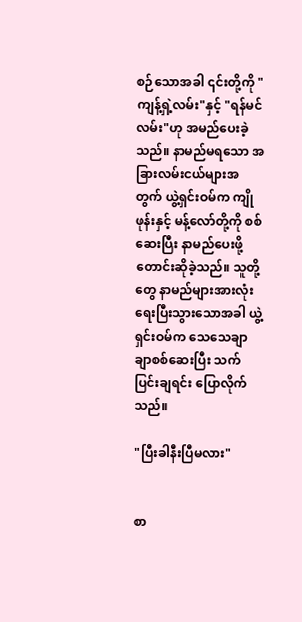စဉ်သောအခါ ၎င်းတို့ကို "ကျန့်ရှဲ့လမ်း"နှင့် "ရန်မင်လမ်း"ဟု အမည်ပေးခဲ့သည်။ နာမည်မရသော အခြားလမ်းငယ်များအတွက် ယွဲ့ရှင်းဝမ်က ကျိုဖုန်းနှင့် မန့်လော်တို့ကို စစ်ဆေးပြီး နာမည်ပေးဖို့ တောင်းဆိုခဲ့သည်။ သူတို့တွေ နာမည်များအားလုံးရေးပြီးသွားသောအခါ ယွဲ့ရှင်းဝမ်က သေသေချာချာစစ်ဆေးပြီး သက်ပြင်းချရင်း ပြောလိုက်သည်။

"ပြီးခါနီးပြီမလား"


စာ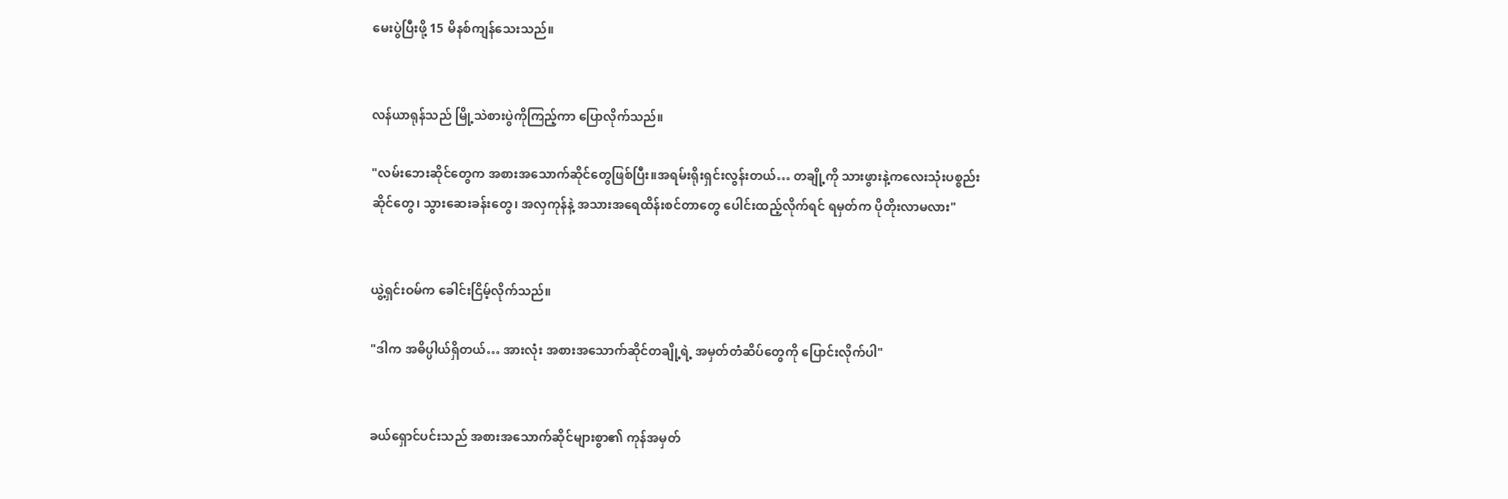မေးပွဲပြီးဖို့ 15 မိနစ်ကျန်သေးသည်။


လန်ယာရုန်သည် မြို့သဲစားပွဲကိုကြည့်ကာ ပြောလိုက်သည်။

"လမ်းဘေးဆိုင်တွေက အစားအသောက်ဆိုင်တွေဖြစ်ပြီး။အရမ်းရိုးရှင်းလွန်းတယ်… တချို့ကို သားဖွားနဲ့ကလေးသုံးပစ္စည်းဆိုင်တွေ၊ သွားဆေးခန်းတွေ၊ အလှကုန်နဲ့ အသားအရေထိန်းစင်တာတွေ ပေါင်းထည့်လိုက်ရင် ရမှတ်က ပိုတိုးလာမလား"


ယွဲ့ရှင်းဝမ်က ခေါင်းငြိမ့်လိုက်သည်။

"ဒါက အဓိပ္ပါယ်ရှိတယ်… အားလုံး အစားအသောက်ဆိုင်တချို့ရဲ့ အမှတ်တံဆိပ်တွေကို ပြောင်းလိုက်ပါ"


ခယ်ရှောင်ပင်းသည် အစားအသောက်ဆိုင်များစွာ၏ ကုန်အမှတ်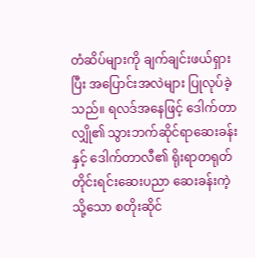တံဆိပ်များကို ချက်ချင်းဖယ်ရှားပြီး အပြောင်းအလဲများ ပြုလုပ်ခဲ့သည်။ ရလဒ်အနေဖြင့် ဒေါက်တာလျှို၏ သွားဘက်ဆိုင်ရာဆေးခန်းနှင့် ဒေါက်တာလီ၏ ရိုးရာတရုတ်တိုင်းရင်းဆေးပညာ ဆေးခန်းကဲ့သို့သော စတိုးဆိုင်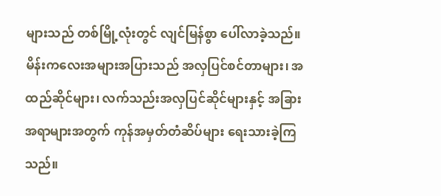များသည် တစ်မြို့လုံးတွင် လျင်မြန်စွာ ပေါ်လာခဲ့သည်။ မိန်းကလေးအများအပြားသည် အလှပြင်စင်တာများ၊ အထည်ဆိုင်များ၊ လက်သည်းအလှပြင်ဆိုင်များနှင့် အခြားအရာများအတွက် ကုန်အမှတ်တံဆိပ်များ ရေးသားခဲ့ကြသည်။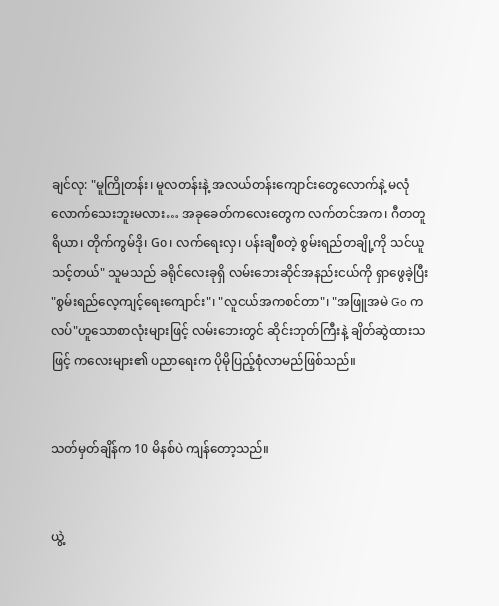ချင်လု: "မူကြိုတန်း၊ မူလတန်းနဲ့ အလယ်တန်းကျောင်းတွေလောက်နဲ့ မလုံလောက်သေးဘူးမလား… အခုခေတ်ကလေးတွေက လက်တင်အက၊ ဂီတတူရိယာ၊ တိုက်ကွမ်ဒို၊ Go၊ လက်ရေးလှ၊ ပန်းချီစတဲ့ စွမ်းရည်တချို့ကို သင်ယူသင့်တယ်" သူမသည် ခရိုင်လေးခုရှိ လမ်းဘေးဆိုင်အနည်းငယ်ကို ရှာဖွေခဲ့ပြီး "စွမ်းရည်လေ့ကျင့်ရေးကျောင်း"၊ "လူငယ်အကစင်တာ"၊ "အဖြူအမဲ Go ကလပ်"ဟူသောစာလုံးများဖြင့် လမ်းဘေးတွင် ဆိုင်းဘုတ်ကြီးနဲ့ ချိတ်ဆွဲထားသဖြင့် ကလေးများ၏ ပညာရေးက ပိုမိုပြည့်စုံလာမည်ဖြစ်သည်။


သတ်မှတ်ချိန်က 10 မိနစ်ပဲ ကျန်တော့သည်။


ယွဲ့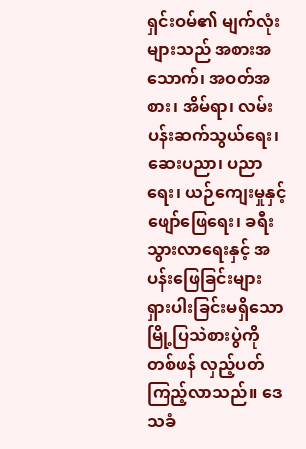ရှင်းဝမ်၏ မျက်လုံးများသည် အစားအသောက်၊ အဝတ်အစား၊ အိမ်ရာ၊ လမ်းပန်းဆက်သွယ်ရေး၊ ဆေးပညာ၊ ပညာရေး၊ ယဉ်ကျေးမှုနှင့် ဖျော်ဖြေရေး၊ ခရီးသွားလာရေးနှင့် အပန်းဖြေခြင်းများ ရှားပါးခြင်းမရှိသော မြို့ပြသဲစားပွဲကို တစ်ဖန် လှည့်ပတ်ကြည့်လာသည်။ ဒေသခံ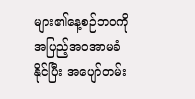များ၏နေ့စဉ်ဘဝကို အပြည့်အဝအာမခံနိုင်ပြီး အပျော်တမ်း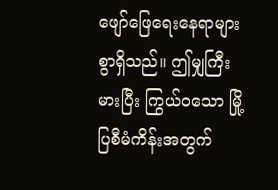ဖျော်ဖြေရေးနေရာများစွာရှိသည်။ ဤမျှကြီးမားပြီး ကြွယ်ဝသော မြို့ပြစီမံကိန်းအတွက်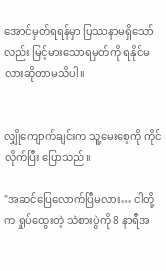အောင်မှတ်ရရန်မှာ ပြဿနာမရှိသော်လည်း မြင့်မားသောရမှတ်ကို ရနိုင်မလားဆိုတာမသိပါ။


လျှိုကျောက်ချင်းက သူ့မေးစေ့ကို ကိုင်လိုက်ပြီး ပြောသည်။

"အဆင်ပြေလောက်ပြီမလား… ငါတို့က ရှုပ်ထွေးတဲ့ သဲစားပွဲကို 8 နာရီအ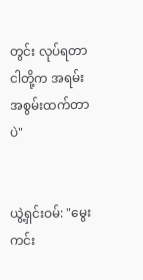တွင်း လုပ်ရတာ ငါတို့က အရမ်းအစွမ်းထက်တာပဲ"


ယွဲ့ရှင်းဝမ်: "မွေးကင်း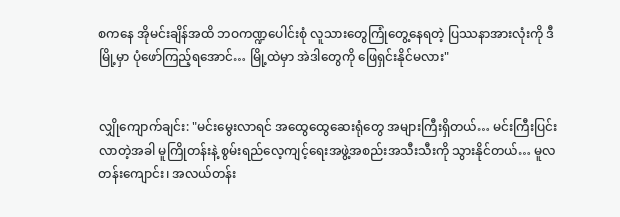စကနေ အိုမင်းချိန်အထိ ဘဝကဏ္ဍပေါင်းစုံ လူသားတွေကြုံတွေ့နေရတဲ့ ပြဿနာအားလုံးကို ဒီမြို့မှာ ပုံဖော်ကြည့်ရအောင်… မြို့ထဲမှာ အဲဒါတွေကို ဖြေရှင်းနိုင်မလား"


လျှိုကျောက်ချင်း: "မင်းမွေးလာရင် အထွေထွေဆေးရုံတွေ အများကြီးရှိတယ်… မင်းကြီးပြင်းလာတဲ့အခါ မူကြိုတန်းနဲ့ စွမ်းရည်လေ့ကျင့်ရေးအဖွဲ့အစည်းအသီးသီးကို သွားနိုင်တယ်… မူလတန်းကျောင်း၊ အလယ်တန်း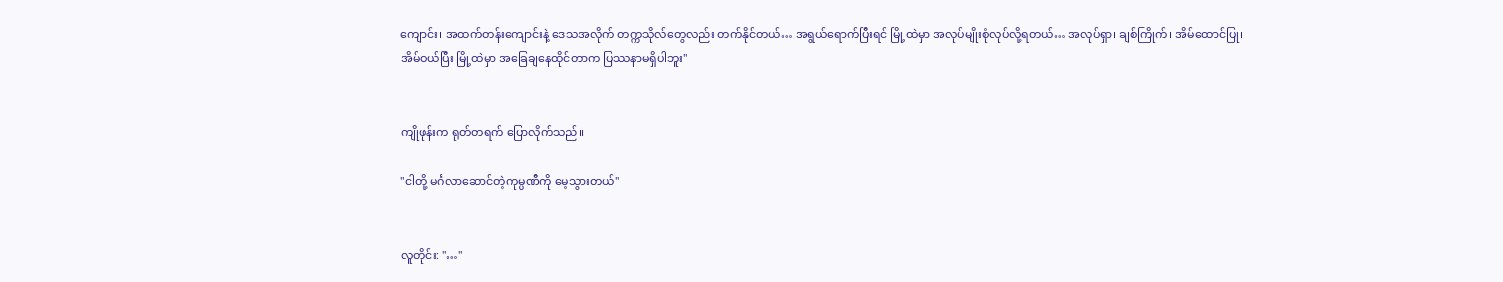ကျောင်း၊ အထက်တန်းကျောင်းနဲ့ ဒေသအလိုက် တက္ကသိုလ်တွေလည်း တက်နိုင်တယ်… အရွယ်ရောက်ပြီးရင် မြို့ထဲမှာ အလုပ်မျိုးစုံလုပ်လို့ရတယ်… အလုပ်ရှာ၊ ချစ်ကြိုက်၊ အိမ်ထောင်ပြု၊ အိမ်ဝယ်ပြီး မြို့ထဲမှာ အခြေချနေထိုင်တာက ပြဿနာမရှိပါဘူး"


ကျိုဖုန်းက ရုတ်တရက် ပြောလိုက်သည်။

"ငါတို့ မင်္ဂလာဆောင်တဲ့ကုမ္ပဏီကို မေ့သွားတယ်"


လူတိုင်း: "…"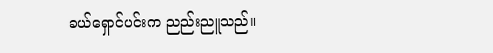ခယ်ရှောင်ပင်းက ညည်းညူသည်။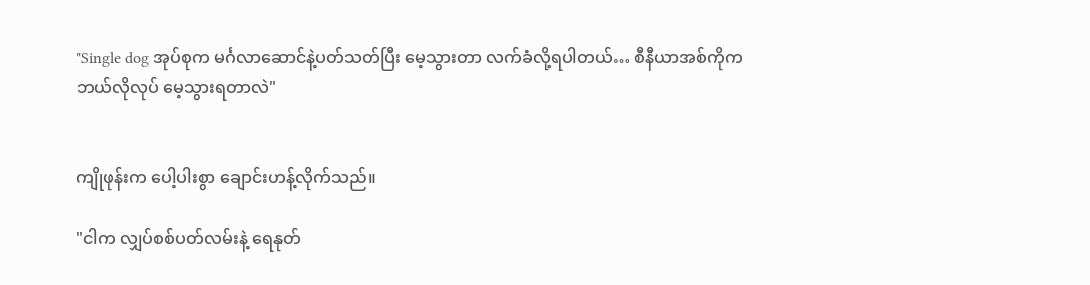"Single dog အုပ်စုက မင်္ဂလာဆောင်နဲ့ပတ်သတ်ပြီး မေ့သွားတာ လက်ခံလို့ရပါတယ်… စီနီယာအစ်ကိုက ဘယ်လိုလုပ် မေ့သွားရတာလဲ"


ကျိုဖုန်းက ပေါ့ပါးစွာ ချောင်းဟန့်လိုက်သည်။

"ငါက လျှပ်စစ်ပတ်လမ်းနဲ့ ရေနုတ်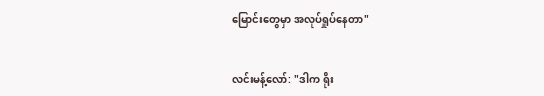မြောင်းတွေမှာ အလုပ်ရှုပ်နေတာ"


လင်းမန့်လော်: "ဒါက ရိုး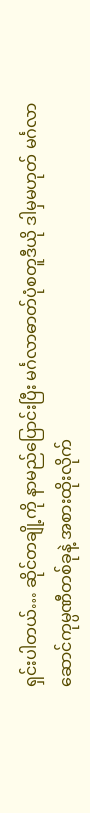ရှင်းပါတယ်… ဆိုင်တချို့ကို နာမည်ပြောင်းပြီး မင်္ဂလာဓာတ်ပုံစတူဒီယို ဒါမှမဟုတ် မင်္ဂလာဆောင်ကုမ္ပဏီတစ်ခုနဲ့ အစားထိုးလိုက်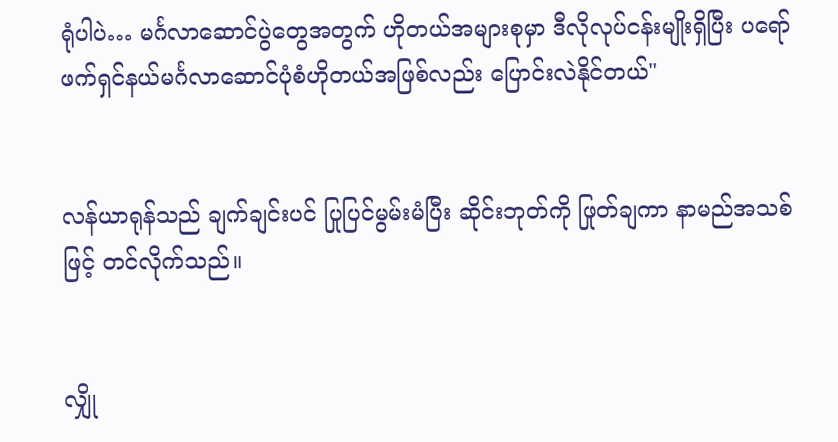ရုံပါပဲ… မင်္ဂလာဆောင်ပွဲတွေအတွက် ဟိုတယ်အများစုမှာ ဒီလိုလုပ်ငန်းမျိုးရှိပြီး ပရော်ဖက်ရှင်နယ်မင်္ဂလာဆောင်ပုံစံဟိုတယ်အဖြစ်လည်း ပြောင်းလဲနိုင်တယ်"


လန်ယာရုန်သည် ချက်ချင်းပင် ပြုပြင်မွမ်းမံပြီး ဆိုင်းဘုတ်ကို ဖြုတ်ချကာ နာမည်အသစ်ဖြင့် တင်လိုက်သည်။


လျှို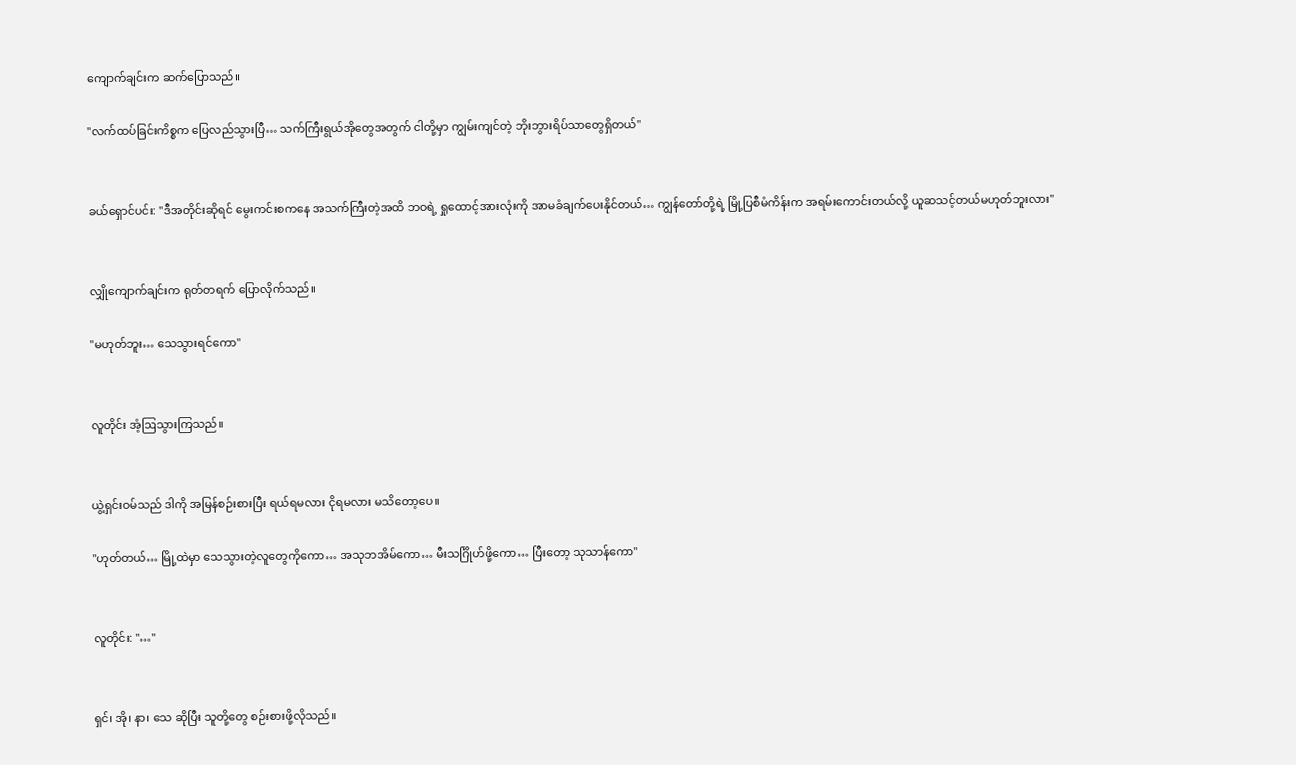ကျောက်ချင်းက ဆက်ပြောသည်။

"လက်ထပ်ခြင်းကိစ္စက ပြေလည်သွားပြီ… သက်ကြီးရွယ်အိုတွေအတွက် ငါတို့မှာ ကျွမ်းကျင်တဲ့ ဘိုးဘွားရိပ်သာတွေရှိတယ်"


ခယ်ရှောင်ပင်း: "ဒီအတိုင်းဆိုရင် မွေးကင်းစကနေ အသက်ကြီးတဲ့အထိ ဘဝရဲ့ ရှုထောင့်အားလုံးကို အာမခံချက်ပေးနိုင်တယ်… ကျွန်တော်တို့ရဲ့ မြို့ပြစီမံကိန်းက အရမ်းကောင်းတယ်လို့ ယူဆသင့်တယ်မဟုတ်ဘူးလား"


လျှိုကျောက်ချင်းက ရုတ်တရက် ပြောလိုက်သည်။

"မဟုတ်ဘူး… သေသွားရင်ကော"


လူတိုင်း အံ့ဩသွားကြသည်။


ယွဲ့ရှင်းဝမ်သည် ဒါကို အမြန်စဉ်းစားပြီး ရယ်ရမလား ငိုရမလား မသိတော့ပေ။

"ဟုတ်တယ်… မြို့ထဲမှာ သေသွားတဲ့လူတွေကိုကော… အသုဘအိမ်ကော… မီးသင်္ဂြိုဟ်ဖို့ကော… ပြီးတော့ သုသာန်ကော"


လူတိုင်း: "…"


ရှင်၊ အို၊ နာ၊ သေ ဆိုပြီး သူတို့တွေ စဉ်းစားဖို့လိုသည်။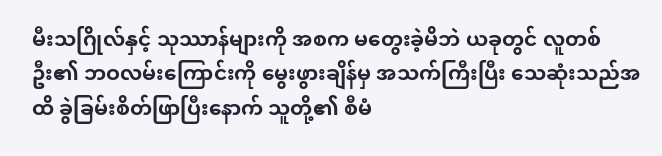မီးသဂြိုလ်နှင့် သုဿာန်များကို အစက မတွေးခဲ့မိဘဲ ယခုတွင် လူတစ်ဦး၏ ဘဝလမ်းကြောင်းကို မွေးဖွားချိန်မှ အသက်ကြီးပြီး သေဆုံးသည်အထိ ခွဲခြမ်းစိတ်ဖြာပြီးနောက် သူတို့၏ စီမံ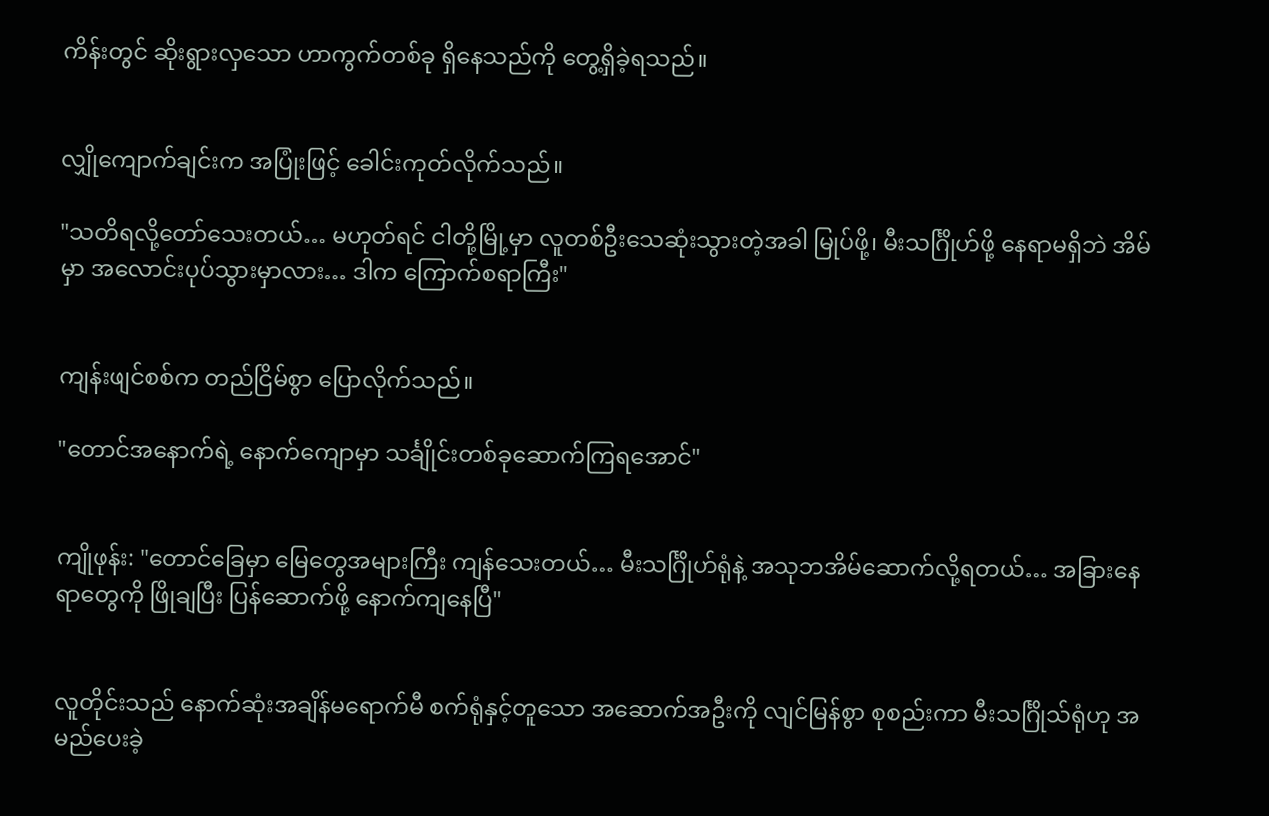ကိန်းတွင် ဆိုးရွားလှသော ဟာကွက်တစ်ခု ရှိနေသည်ကို တွေ့ရှိခဲ့ရသည်။


လျှိုကျောက်ချင်းက အပြုံးဖြင့် ခေါင်းကုတ်လိုက်သည်။

"သတိရလို့တော်သေးတယ်… မဟုတ်ရင် ငါတို့မြို့မှာ လူတစ်ဦးသေဆုံးသွားတဲ့အခါ မြုပ်ဖို့၊ မီးသင်္ဂြိုဟ်ဖို့ နေရာမရှိဘဲ အိမ်မှာ အလောင်းပုပ်သွားမှာလား… ဒါက ကြောက်စရာကြီး"


ကျန်းဖျင်စစ်က တည်ငြိမ်စွာ ပြောလိုက်သည်။

"တောင်အနောက်ရဲ့ နောက်ကျောမှာ သင်္ချိုင်းတစ်ခုဆောက်ကြရအောင်"


ကျိုဖုန်း: "တောင်ခြေမှာ မြေတွေအများကြီး ကျန်သေးတယ်… မီးသင်္ဂြိုဟ်ရုံနဲ့ အသုဘအိမ်ဆောက်လို့ရတယ်… အခြားနေရာတွေကို ဖြိုချပြီး ပြန်ဆောက်ဖို့ နောက်ကျနေပြီ"


လူတိုင်းသည် နောက်ဆုံးအချိန်မရောက်မီ စက်ရုံနှင့်တူသော အဆောက်အဦးကို လျင်မြန်စွာ စုစည်းကာ မီးသင်္ဂြိုသ်ရုံဟု အမည်ပေးခဲ့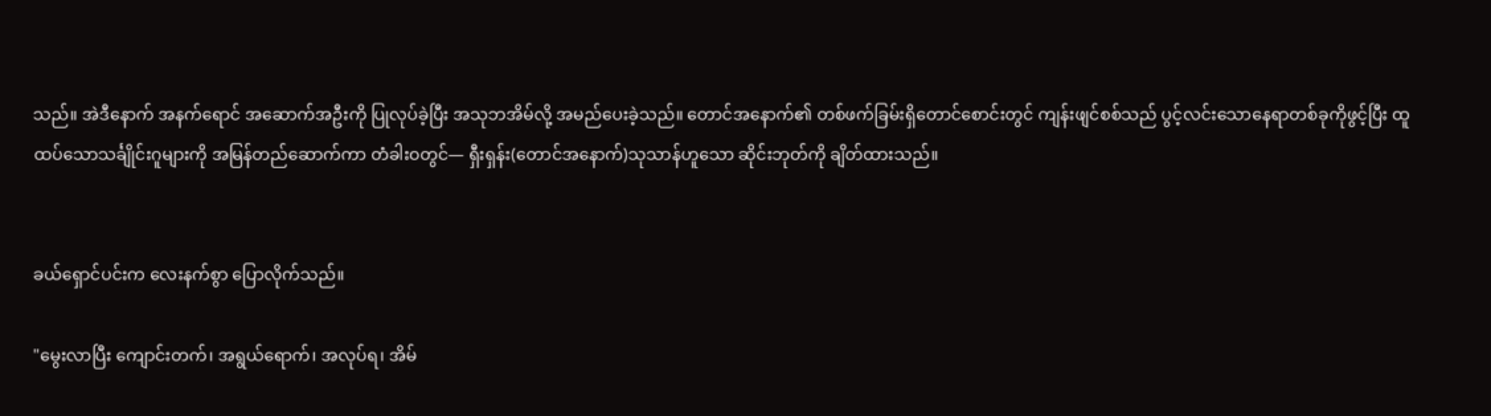သည်။ အဲဒီနောက် အနက်ရောင် အဆောက်အဦးကို ပြုလုပ်ခဲ့ပြီး အသုဘအိမ်လို့ အမည်ပေးခဲ့သည်။ တောင်အနောက်၏ တစ်ဖက်ခြမ်းရှိတောင်စောင်းတွင် ကျန်းဖျင်စစ်သည် ပွင့်လင်းသောနေရာတစ်ခုကိုဖွင့်ပြီး ထူထပ်သောသင်္ချိုင်းဂူများကို အမြန်တည်ဆောက်ကာ တံခါးဝတွင်— ရှီးရှန်း(တောင်အနောက်)သုသာန်ဟူသော ဆိုင်းဘုတ်ကို ချိတ်ထားသည်။


ခယ်ရှောင်ပင်းက လေးနက်စွာ ပြောလိုက်သည်။

"မွေးလာပြီး ကျောင်းတက်၊ အရွယ်ရောက်၊ အလုပ်ရ၊ အိမ်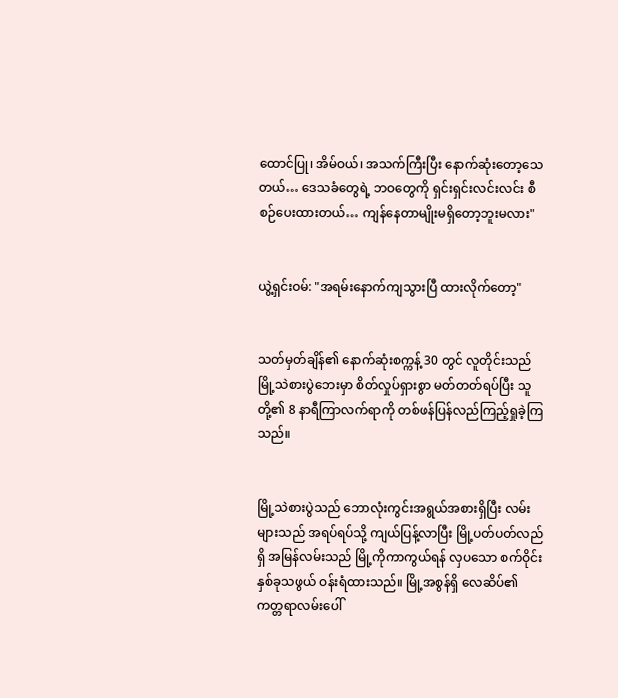ထောင်ပြု၊ အိမ်ဝယ်၊ အသက်ကြီးပြီး နောက်ဆုံးတော့သေတယ်… ဒေသခံတွေရဲ့ ဘဝတွေကို ရှင်းရှင်းလင်းလင်း စီစဉ်ပေးထားတယ်… ကျန်နေတာမျိုးမရှိတော့ဘူးမလား"


ယွဲ့ရှင်းဝမ်: "အရမ်းနောက်ကျသွားပြီ ထားလိုက်တော့"


သတ်မှတ်ချိန်၏ နောက်ဆုံးစက္ကန့် 30 တွင် လူတိုင်းသည် မြို့သဲစားပွဲဘေးမှာ စိတ်လှုပ်ရှားစွာ မတ်တတ်ရပ်ပြီး သူတို့၏ 8 နာရီကြာလက်ရာကို တစ်ဖန်ပြန်လည်ကြည့်ရှုခဲ့ကြသည်။


မြို့သဲစားပွဲသည် ဘောလုံးကွင်းအရွယ်အစားရှိပြီး လမ်းများသည် အရပ်ရပ်သို့ ကျယ်ပြန့်လာပြီး မြို့ပတ်ပတ်လည်ရှိ အမြန်လမ်းသည် မြို့ကိုကာကွယ်ရန် လှပသော စက်ဝိုင်းနှစ်ခုသဖွယ် ဝန်းရံထားသည်။ မြို့အစွန်ရှိ လေဆိပ်၏ ကတ္တရာလမ်းပေါ်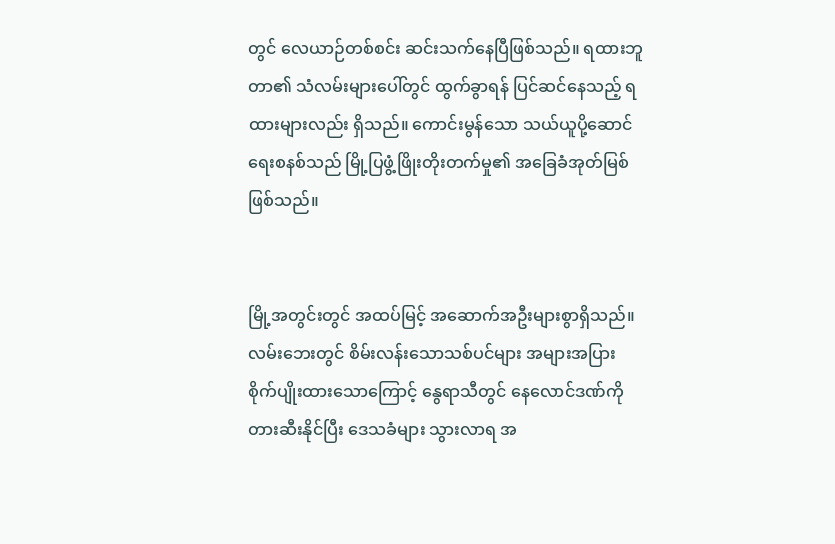တွင် လေယာဉ်တစ်စင်း ဆင်းသက်နေပြီဖြစ်သည်။ ရထားဘူတာ၏ သံလမ်းများပေါ်တွင် ထွက်ခွာရန် ပြင်ဆင်နေသည့် ရထားများလည်း ရှိသည်။ ကောင်းမွန်သော သယ်ယူပို့ဆောင်ရေးစနစ်သည် မြို့ပြဖွံ့ဖြိုးတိုးတက်မှု၏ အခြေခံအုတ်မြစ်ဖြစ်သည်။


မြို့အတွင်းတွင် အထပ်မြင့် အဆောက်အဦးများစွာရှိသည်။ လမ်းဘေးတွင် စိမ်းလန်းသောသစ်ပင်များ အများအပြား စိုက်ပျိုးထားသောကြောင့် နွေရာသီတွင် နေလောင်ဒဏ်ကို တားဆီးနိုင်ပြီး ဒေသခံများ သွားလာရ အ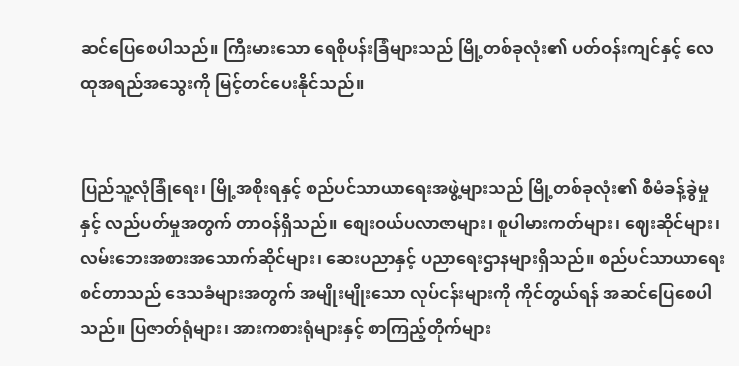ဆင်ပြေစေပါသည်။ ကြီးမားသော ရေစိုပန်းခြံများသည် မြို့တစ်ခုလုံး၏ ပတ်ဝန်းကျင်နှင့် လေထုအရည်အသွေးကို မြင့်တင်ပေးနိုင်သည်။


ပြည်သူ့လုံခြုံရေး၊ မြို့အစိုးရနှင့် စည်ပင်သာယာရေးအဖွဲ့များသည် မြို့တစ်ခုလုံး၏ စီမံခန့်ခွဲမှုနှင့် လည်ပတ်မှုအတွက် တာဝန်ရှိသည်။ စျေးဝယ်ပလာဇာများ၊ စူပါမားကတ်များ၊ ဈေးဆိုင်များ၊ လမ်းဘေးအစားအသောက်ဆိုင်များ၊ ဆေးပညာနှင့် ပညာရေးဌာနများရှိသည်။ စည်ပင်သာယာရေးစင်တာသည် ဒေသခံများအတွက် အမျိုးမျိုးသော လုပ်ငန်းများကို ကိုင်တွယ်ရန် အဆင်ပြေစေပါသည်။ ပြဇာတ်ရုံများ၊ အားကစားရုံများနှင့် စာကြည့်တိုက်များ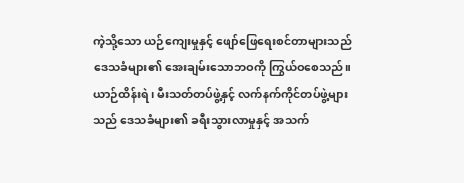ကဲ့သို့သော ယဉ်ကျေးမှုနှင့် ဖျော်ဖြေရေးစင်တာများသည် ဒေသခံများ၏ အေးချမ်းသောဘဝကို ကြွယ်ဝစေသည်။ ယာဉ်ထိန်းရဲ၊ မီးသတ်တပ်ဖွဲ့နှင့် လက်နက်ကိုင်တပ်ဖွဲ့များသည် ဒေသခံများ၏ ခရီးသွားလာမှုနှင့် အသက်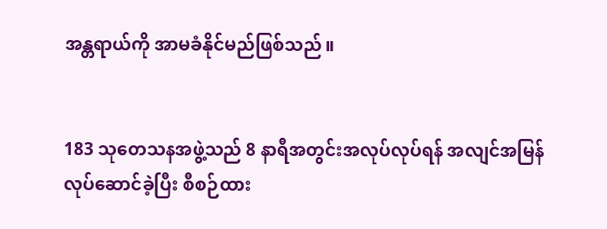အန္တရာယ်ကို အာမခံနိုင်မည်ဖြစ်သည်။


183 သုတေသနအဖွဲ့သည် 8 နာရီအတွင်းအလုပ်လုပ်ရန် အလျင်အမြန်လုပ်ဆောင်ခဲ့ပြီး စီစဉ်ထား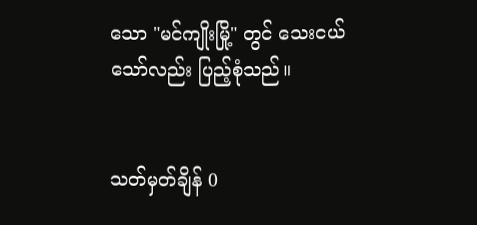သော "မင်ကျိုးမြို့" တွင် သေးငယ်သော်လည်း ပြည့်စုံသည်။


သတ်မှတ်ချိန် 0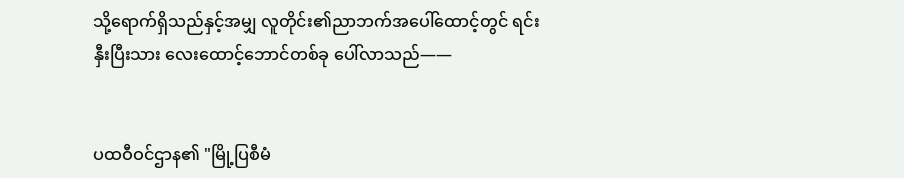သို့ရောက်ရှိသည်နှင့်အမျှ လူတိုင်း၏ညာဘက်အပေါ်ထောင့်တွင် ရင်းနှီးပြီးသား လေးထောင့်ဘောင်တစ်ခု ပေါ်လာသည်——


ပထဝီဝင်ဌာန၏ "မြို့ပြစီမံ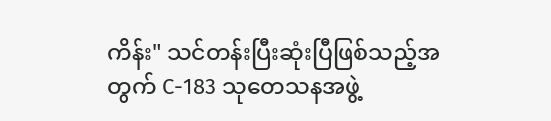ကိန်း" သင်တန်းပြီးဆုံးပြီဖြစ်သည့်အတွက် C-183 သုတေသနအဖွဲ့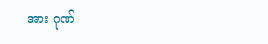အား ဂုဏ်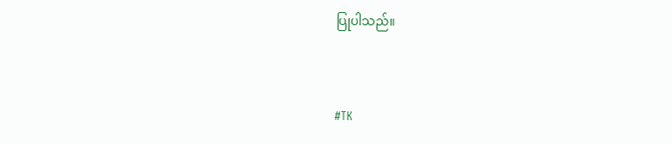ပြုပါသည်။


#TK